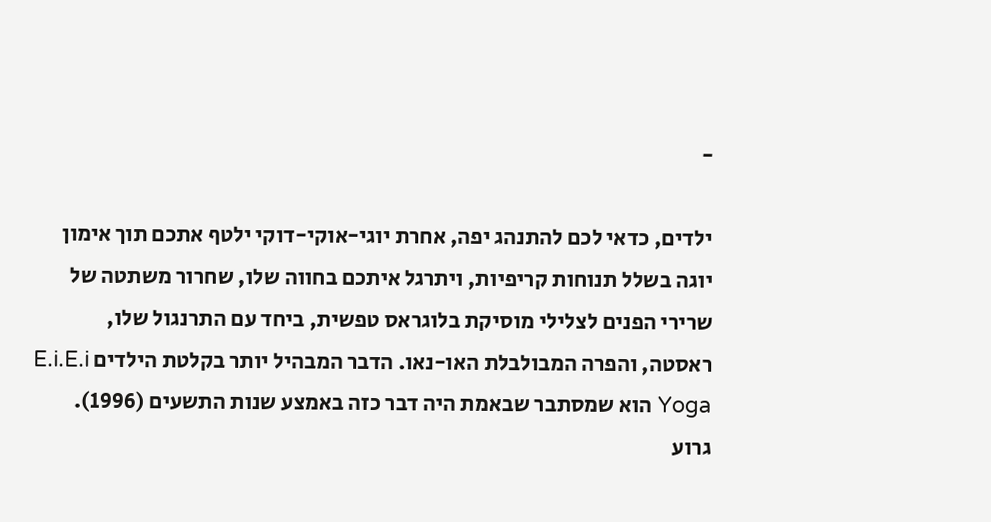-

ילדים, כדאי לכם להתנהג יפה, אחרת יוגי-אוקי-דוקי ילטף אתכם תוך אימון יוגה בשלל תנוחות קריפיות, ויתרגל איתכם בחווה שלו, שחרור משתטה של שרירי הפנים לצלילי מוסיקת בלוגראס טפשית, ביחד עם התרנגול שלו, ראסטה, והפרה המבולבלת האו-נאו. הדבר המבהיל יותר בקלטת הילדים E.i.E.i Yoga הוא שמסתבר שבאמת היה דבר כזה באמצע שנות התשעים (1996). גרוע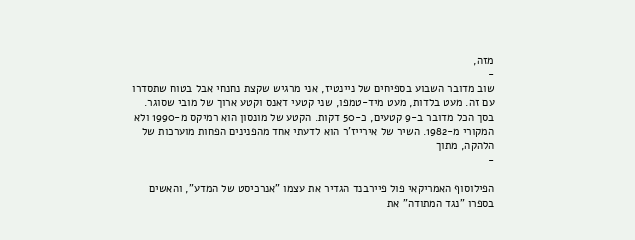מזה,
-
שוב מדובר השבוע בספיחים של ניינטיז, אני מרגיש שקצת נחנחי אבל בטוח שתסדרו עם זה. מעט בלדות, מעט מיד-טמפו, שני קטעי דאנס וקטע ארוך של מובי שסוגר. בסך הכל מדובר ב-9 קטעים, כ-50 דקות. הקטע של מונסון הוא רמיקס מ-1990 ולא המקורי מ-1982. השיר של אירייז'ר הוא לדעתי אחד מהפנינים הפחות מוערכות של הלהקה, מתוך
-

הפילוסוף האמריקאי פול פיירבנד הגדיר את עצמו "אנרכיסט של המדע", והאשים בספרו "נגד המתודה" את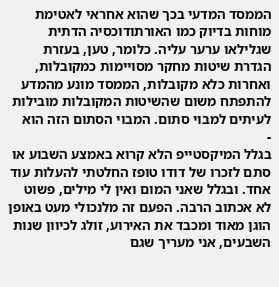הממסד המדעי בכך שהוא אחראי לאטימת מוחות בדיוק כמו האורתודוכסיה הדתית שגלילאו ערער עליה. כלומר, טען, בעזרת הגדרת שיטות מחקר מסויימות כמקובלות, ואחרות כלא מקובלות, הממסד מונע מהמדע להתפתח משום שהשיטות המקובלות מובילות לעיתים למבוי סתום. המבוי הסתום הזה הוא
-
בגלל המיקסטייפ הלא קרוא באמצע השבוע או סתם לזכרו של דודו טופז החלטתי להעלות עוד אחד. ובגלל שאני המום ואין לי מילים, פשוט לא אכתוב הרבה. הפעם זה מלנכולי מעט באופן הוגן מאוד ומכבד את האירוע, זולג לכיוון שנות השבעים, אני מעריך שגם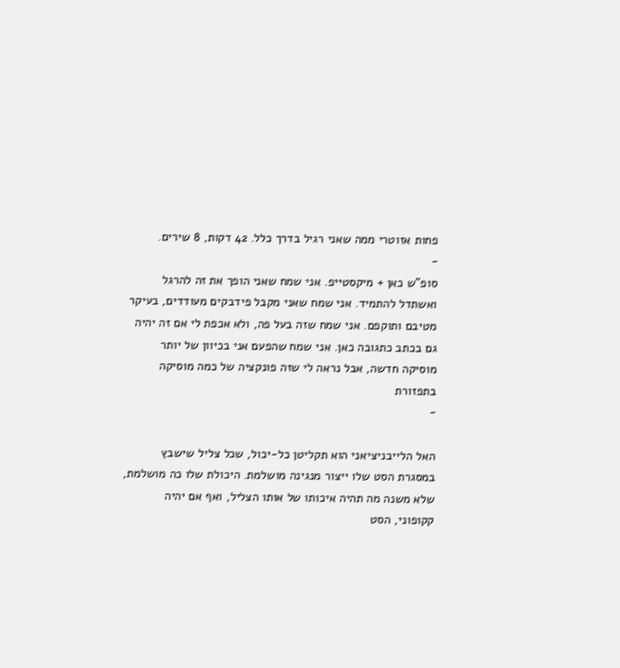פחות אזוטרי ממה שאני רגיל בדרך כלל. 42 דקות, 8 שירים.
-
סופ"ש כאן + מיקסטייפ. אני שמח שאני הופך את זה להרגל ואשתדל להתמיד. אני שמח שאני מקבל פידבקים מעודדים, בעיקר מטיבם ותוקפם. אני שמח שזה בעל פה, ולא אכפת לי אם זה יהיה גם בכתב כתגובה כאן. אני שמח שהפעם אני בכיוון של יותר מוסיקה חדשה, אבל נראה לי שזה פונקציה של כמה מוסיקה בתפזורת
-

האל הלייבניציאני הוא תקליטן כל-יכול, שכל צליל שישבץ במסגרת הסט שלו ייצור מנגינה מושלמת. היכולת שלו כה מושלמת, שלא משנה מה תהיה איכותו של אותו הצליל, ואף אם יהיה קקופוני, הסט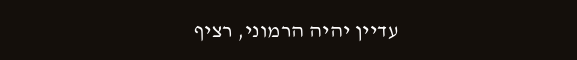עדיין יהיה הרמוני, רציף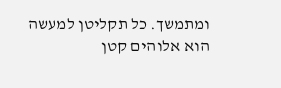ומתמשך. כל תקליטן למעשה הוא אלוהים קטן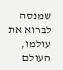שמנסה לברוא את עולמו, העולם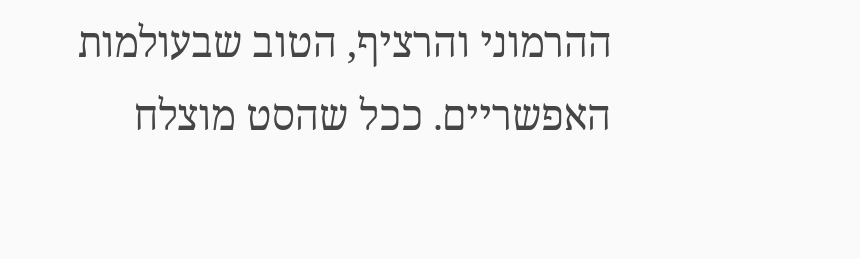ההרמוני והרציף, הטוב שבעולמות האפשריים. ככל שהסט מוצלח